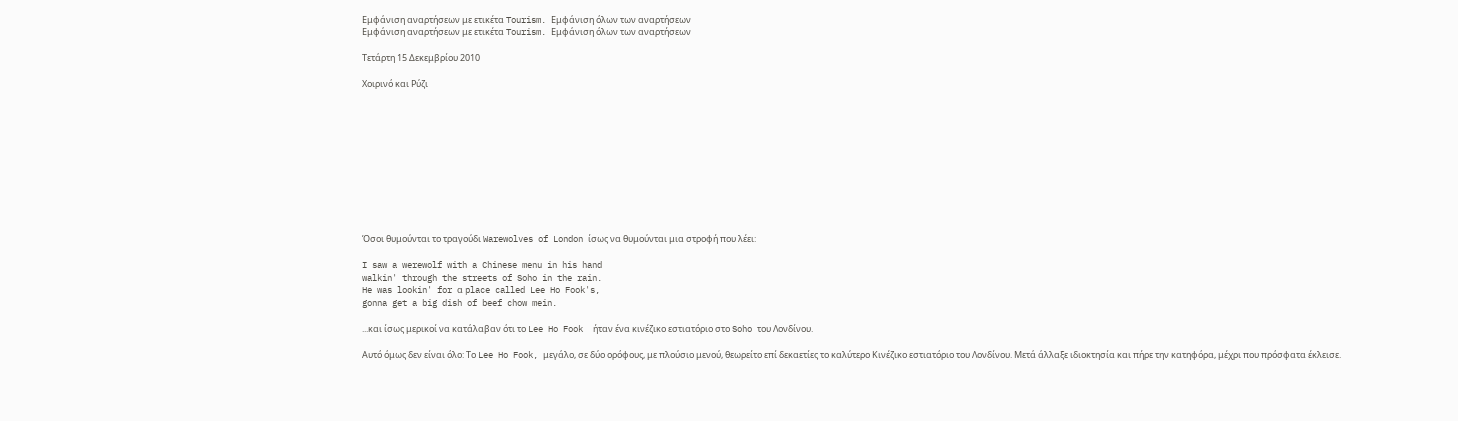Εμφάνιση αναρτήσεων με ετικέτα Tourism. Εμφάνιση όλων των αναρτήσεων
Εμφάνιση αναρτήσεων με ετικέτα Tourism. Εμφάνιση όλων των αναρτήσεων

Τετάρτη 15 Δεκεμβρίου 2010

Χοιρινό και Ρύζι











Όσοι θυμούνται το τραγούδι Warewolves of London ίσως να θυμούνται μια στροφή που λέει:

I saw a werewolf with a Chinese menu in his hand
walkin' through the streets of Soho in the rain.
He was lookin' for α place called Lee Ho Fook's,
gonna get a big dish of beef chow mein.

...και ίσως μερικοί να κατάλαβαν ότι το Lee Ho Fook  ήταν ένα κινέζικο εστιατόριο στο Soho του Λονδίνου.

Αυτό όμως δεν είναι όλο: Το Lee Ho Fook, μεγάλο, σε δύο ορόφους, με πλούσιο μενού, θεωρείτο επί δεκαετίες το καλύτερο Κινέζικο εστιατόριο του Λονδίνου. Μετά άλλαξε ιδιοκτησία και πήρε την κατηφόρα, μέχρι που πρόσφατα έκλεισε.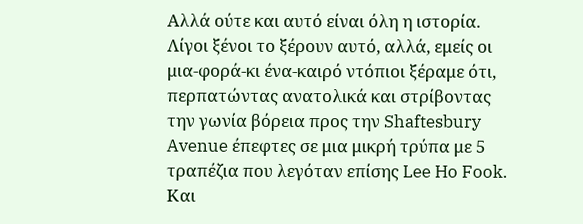Αλλά ούτε και αυτό είναι όλη η ιστορία. Λίγοι ξένοι το ξέρουν αυτό, αλλά, εμείς οι μια-φορά-κι ένα-καιρό ντόπιοι ξέραμε ότι, περπατώντας ανατολικά και στρίβοντας την γωνία βόρεια προς την Shaftesbury Avenue έπεφτες σε μια μικρή τρύπα με 5 τραπέζια που λεγόταν επίσης Lee Ho Fook. Και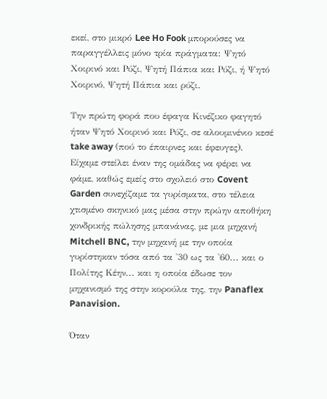εκεί, στο μικρό Lee Ho Fook μπορούσες να παραγγέλλεις μόνο τρία πράγματα: Ψητό Χοιρινό και Ρύζι, Ψητή Πάπια και Ρύζι, ή Ψητό Χοιρινό, Ψητή Πάπια και ρύζι.

Την πρώτη φορά που έφαγα Κινέζικο φαγητό ήταν Ψητό Χοιρινό και Ρύζι, σε αλουμινένιο κεσέ take away (πού το έπαιρνες και έφευγες). Είχαμε στείλει έναν της ομάδας να φέρει να φάμε, καθώς εμείς στο σχολειό στο Covent Garden συνεχίζαμε τα γυρίσματα, στο τέλεια χτισμένο σκηνικό μας μέσα στην πρώην αποθήκη χονδρικής πώλησης μπανάνας, με μια μηχανή Mitchell BNC, την μηχανή με την οποία γυρίστηκαν τόσα από τα '30 ως τα '60... και ο Πολίτης Κέην... και η οποία έδωσε τον μηχανισμό της στην κορούλα της, την Panaflex Panavision.

Όταν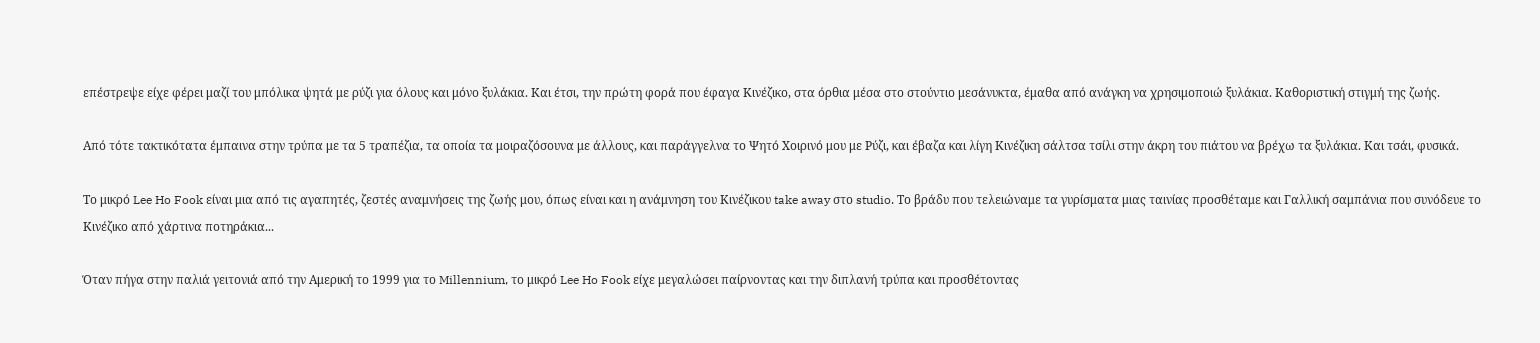επέστρεψε είχε φέρει μαζί του μπόλικα ψητά με ρύζι για όλους και μόνο ξυλάκια. Και έτσι, την πρώτη φορά που έφαγα Κινέζικο, στα όρθια μέσα στο στούντιο μεσάνυκτα, έμαθα από ανάγκη να χρησιμοποιώ ξυλάκια. Καθοριστική στιγμή της ζωής.

Από τότε τακτικότατα έμπαινα στην τρύπα με τα 5 τραπέζια, τα οποία τα μοιραζόσουνα με άλλους, και παράγγελνα το Ψητό Χοιρινό μου με Ρύζι, και έβαζα και λίγη Κινέζικη σάλτσα τσίλι στην άκρη του πιάτου να βρέχω τα ξυλάκια. Και τσάι, φυσικά.

Το μικρό Lee Ho Fook είναι μια από τις αγαπητές, ζεστές αναμνήσεις της ζωής μου, όπως είναι και η ανάμνηση του Κινέζικου take away στο studio. Το βράδυ που τελειώναμε τα γυρίσματα μιας ταινίας προσθέταμε και Γαλλική σαμπάνια που συνόδευε το Κινέζικο από χάρτινα ποτηράκια...

Όταν πήγα στην παλιά γειτονιά από την Αμερική το 1999 για το Millennium, το μικρό Lee Ho Fook είχε μεγαλώσει παίρνοντας και την διπλανή τρύπα και προσθέτοντας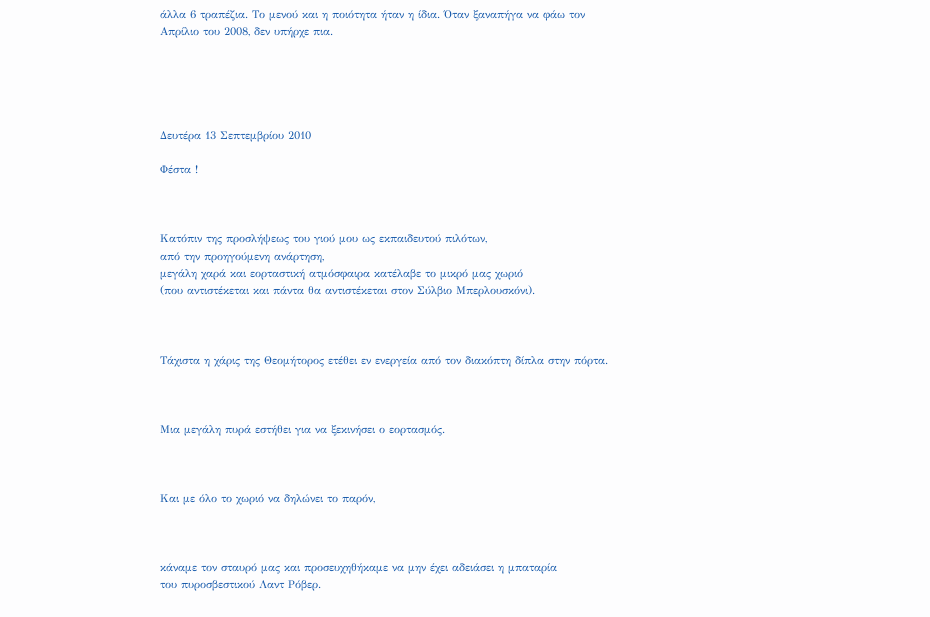άλλα 6 τραπέζια. Το μενού και η ποιότητα ήταν η ίδια. Όταν ξαναπήγα να φάω τον Απρίλιο του 2008, δεν υπήρχε πια.





Δευτέρα 13 Σεπτεμβρίου 2010

Φέστα !



Κατόπιν της προσλήψεως του γιού μου ως εκπαιδευτού πιλότων,
από την προηγούμενη ανάρτηση,
μεγάλη χαρά και εορταστική ατμόσφαιρα κατέλαβε το μικρό μας χωριό
(που αντιστέκεται και πάντα θα αντιστέκεται στον Σύλβιο Μπερλουσκόνι).



Τάχιστα η χάρις της Θεομήτορος ετέθει εν ενεργεία από τον διακόπτη δίπλα στην πόρτα.



Μια μεγάλη πυρά εστήθει για να ξεκινήσει ο εορτασμός.



Και με όλο το χωριό να δηλώνει το παρόν,



κάναμε τον σταυρό μας και προσευχηθήκαμε να μην έχει αδειάσει η μπαταρία
του πυροσβεστικού Λαντ Ρόβερ.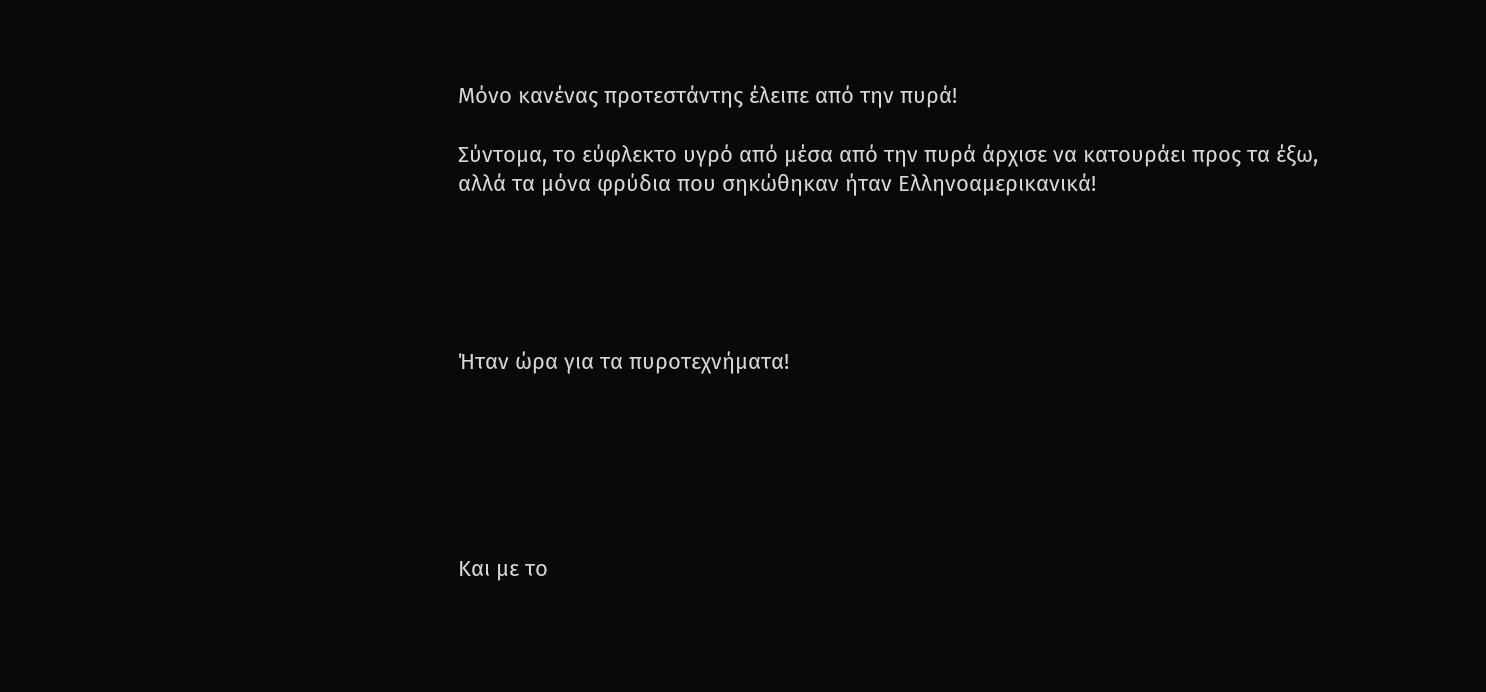Μόνο κανένας προτεστάντης έλειπε από την πυρά!

Σύντομα, το εύφλεκτο υγρό από μέσα από την πυρά άρχισε να κατουράει προς τα έξω,
αλλά τα μόνα φρύδια που σηκώθηκαν ήταν Ελληνοαμερικανικά!





Ήταν ώρα για τα πυροτεχνήματα!






Και με το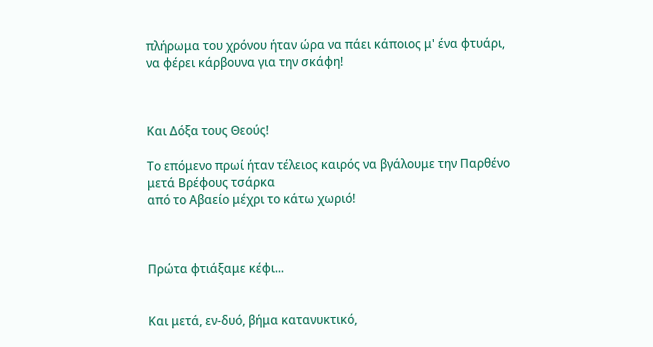πλήρωμα του χρόνου ήταν ώρα να πάει κάποιος μ' ένα φτυάρι, να φέρει κάρβουνα για την σκάφη!



Και Δόξα τους Θεούς!

Το επόμενο πρωί ήταν τέλειος καιρός να βγάλουμε την Παρθένο μετά Βρέφους τσάρκα
από το Αβαείο μέχρι το κάτω χωριό!



Πρώτα φτιάξαμε κέφι...


Και μετά, εν-δυό, βήμα κατανυκτικό,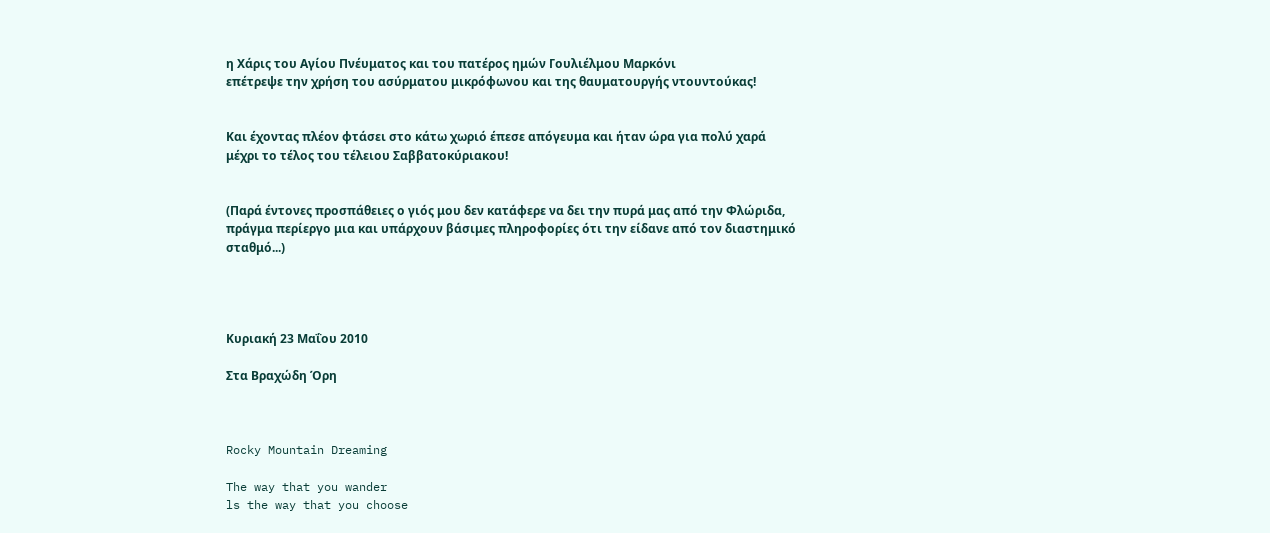η Χάρις του Αγίου Πνέυματος και του πατέρος ημών Γουλιέλμου Μαρκόνι
επέτρεψε την χρήση του ασύρματου μικρόφωνου και της θαυματουργής ντουντούκας!


Και έχοντας πλέον φτάσει στο κάτω χωριό έπεσε απόγευμα και ήταν ώρα για πολύ χαρά
μέχρι το τέλος του τέλειου Σαββατοκύριακου!


(Παρά έντονες προσπάθειες ο γιός μου δεν κατάφερε να δει την πυρά μας από την Φλώριδα,
πράγμα περίεργο μια και υπάρχουν βάσιμες πληροφορίες ότι την είδανε από τον διαστημικό σταθμό...)




Κυριακή 23 Μαΐου 2010

Στα Βραχώδη Όρη



Rocky Mountain Dreaming

The way that you wander
ls the way that you choose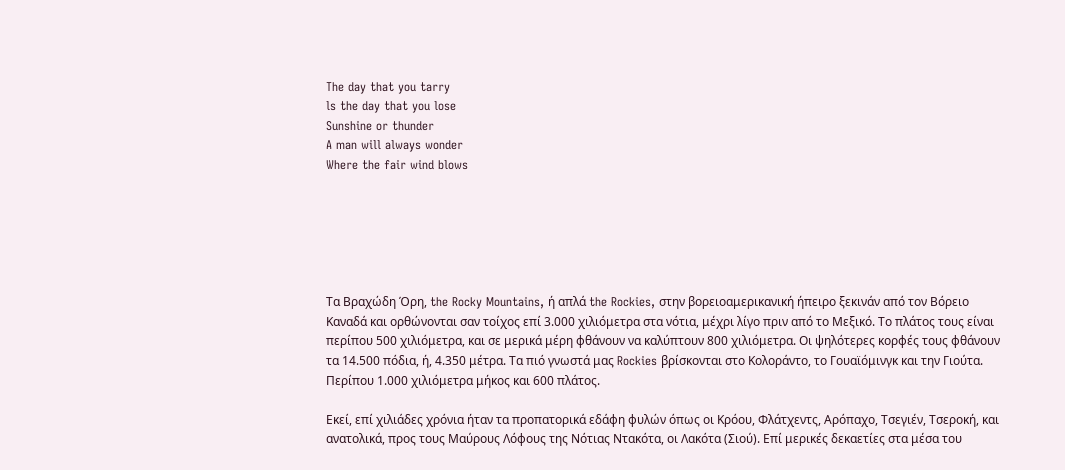The day that you tarry
ls the day that you lose
Sunshine or thunder
A man will always wonder
Where the fair wind blows






Τα Βραχώδη Όρη, the Rocky Mountains, ή απλά the Rockies, στην βορειοαμερικανική ήπειρο ξεκινάν από τον Βόρειο Καναδά και ορθώνονται σαν τοίχος επί 3.000 χιλιόμετρα στα νότια, μέχρι λίγο πριν από το Μεξικό. Το πλάτος τους είναι περίπου 500 χιλιόμετρα, και σε μερικά μέρη φθάνουν να καλύπτουν 800 χιλιόμετρα. Οι ψηλότερες κορφές τους φθάνουν τα 14.500 πόδια, ή, 4.350 μέτρα. Τα πιό γνωστά μας Rockies βρίσκονται στο Κολοράντο, το Γουαϊόμινγκ και την Γιούτα. Περίπου 1.000 χιλιόμετρα μήκος και 600 πλάτος.

Εκεί, επί χιλιάδες χρόνια ήταν τα προπατορικά εδάφη φυλών όπως οι Κρόου, Φλάτχεντς, Αρόπαχο, Τσεγιέν, Τσεροκή, και ανατολικά, προς τους Μαύρους Λόφους της Νότιας Ντακότα, οι Λακότα (Σιού). Επί μερικές δεκαετίες στα μέσα του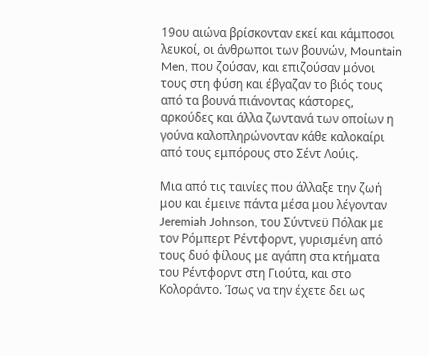19ου αιώνα βρίσκονταν εκεί και κάμποσοι λευκοί, οι άνθρωποι των βουνών, Mountain Men, που ζούσαν, και επιζούσαν μόνοι τους στη φύση και έβγαζαν το βιός τους από τα βουνά πιάνοντας κάστορες, αρκούδες και άλλα ζωντανά των οποίων η γούνα καλοπληρώνονταν κάθε καλοκαίρι από τους εμπόρους στο Σέντ Λούις.

Μια από τις ταινίες που άλλαξε την ζωή μου και έμεινε πάντα μέσα μου λέγονταν Jeremiah Johnson, του Σύντνεϋ Πόλακ με τον Ρόμπερτ Ρέντφορντ, γυρισμένη από τους δυό φίλους με αγάπη στα κτήματα του Ρέντφορντ στη Γιούτα, και στο Κολοράντο. Ίσως να την έχετε δει ως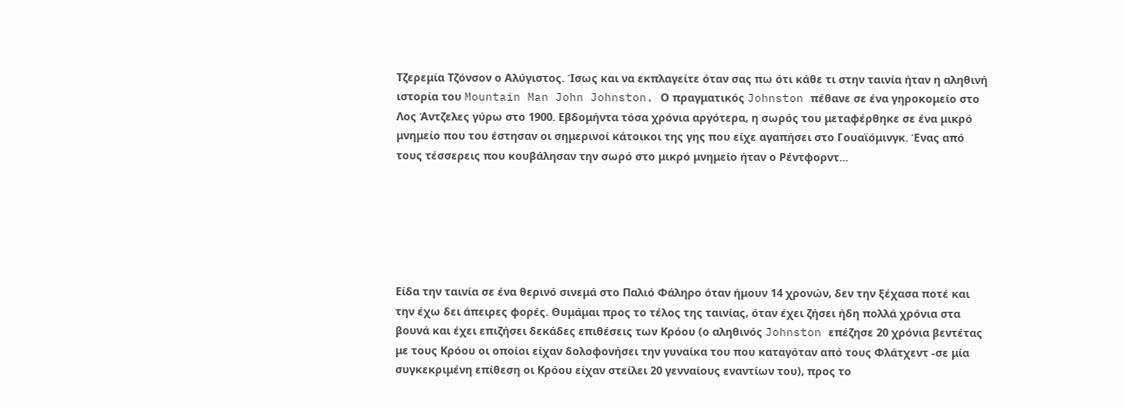Τζερεμία Τζόνσον ο Αλύγιστος. Ίσως και να εκπλαγείτε όταν σας πω ότι κάθε τι στην ταινία ήταν η αληθινή ιστορία του Mountain Man John Johnston. Ο πραγματικός Johnston πέθανε σε ένα γηροκομείο στο Λος Άντζελες γύρω στο 1900. Εβδομήντα τόσα χρόνια αργότερα, η σωρός του μεταφέρθηκε σε ένα μικρό μνημείο που του έστησαν οι σημερινοί κάτοικοι της γης που είχε αγαπήσει στο Γουαϊόμινγκ. Ένας από τους τέσσερεις που κουβάλησαν την σωρό στο μικρό μνημείο ήταν ο Ρέντφορντ...






Είδα την ταινία σε ένα θερινό σινεμά στο Παλιό Φάληρο όταν ήμουν 14 χρονών, δεν την ξέχασα ποτέ και την έχω δει άπειρες φορές. Θυμάμαι προς το τέλος της ταινίας, όταν έχει ζήσει ήδη πολλά χρόνια στα βουνά και έχει επιζήσει δεκάδες επιθέσεις των Κρόου (ο αληθινός Johnston επέζησε 20 χρόνια βεντέτας με τους Κρόου οι οποίοι είχαν δολοφονήσει την γυναίκα του που καταγόταν από τους Φλάτχεντ -σε μία συγκεκριμένη επίθεση οι Κρόου είχαν στείλει 20 γενναίους εναντίων του), προς το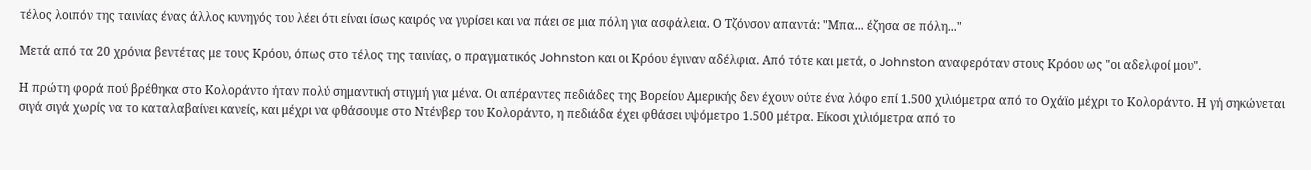τέλος λοιπόν της ταινίας ένας άλλος κυνηγός του λέει ότι είναι ίσως καιρός να γυρίσει και να πάει σε μια πόλη για ασφάλεια. Ο Τζόνσον απαντά: "Μπα... έζησα σε πόλη..."

Μετά από τα 20 χρόνια βεντέτας με τους Κρόου, όπως στο τέλος της ταινίας, ο πραγματικός Johnston και οι Κρόου έγιναν αδέλφια. Από τότε και μετά, ο Johnston αναφερόταν στους Κρόου ως "οι αδελφοί μου".

Η πρώτη φορά πού βρέθηκα στο Κολοράντο ήταν πολύ σημαντική στιγμή για μένα. Οι απέραντες πεδιάδες της Βορείου Αμερικής δεν έχουν ούτε ένα λόφο επί 1.500 χιλιόμετρα από το Οχάϊο μέχρι το Κολοράντο. Η γή σηκώνεται σιγά σιγά χωρίς να το καταλαβαίνει κανείς, και μέχρι να φθάσουμε στο Ντένβερ του Κολοράντο, η πεδιάδα έχει φθάσει υψόμετρο 1.500 μέτρα. Είκοσι χιλιόμετρα από το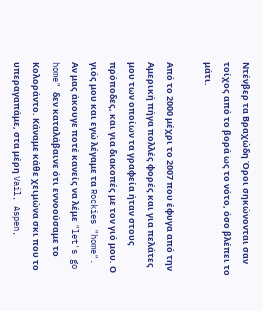Ντένβερ τα Βραχώδη Όροι σηκώνονται σαν τοίχος από το βορά ως το νότο, όσο βλέπει το μάτι.

Από το 2000 μέχρι το 2007 που έφυγα από την Αμερική πήγα πολλές φορές και για πελάτες μου των οποίων τα γραφεία ήταν στους πρόποδες, και για διακοπές με τον γιό μου. Ο γιός μου και εγώ λέγαμε τα Rockies "home".  Αν μας άκουγε ποτέ κανείς να λέμε "let's go home" δεν καταλάβαινε ότι εννοούσαμε το Κολοράντο. Κάναμε κάθε χειμώνα σκι που το υπεραγαπάμε, στα μέρη Vail, Aspen,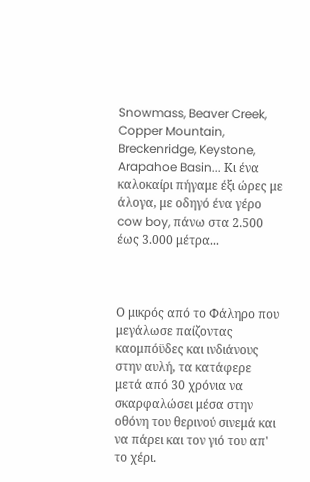Snowmass, Beaver Creek, Copper Mountain, Breckenridge, Keystone, Arapahoe Basin... Κι ένα καλοκαίρι πήγαμε έξι ώρες με άλογα, με οδηγό ένα γέρο cow boy, πάνω στα 2.500 έως 3.000 μέτρα...



Ο μικρός από το Φάληρο που μεγάλωσε παίζοντας καομπόϋδες και ινδιάνους στην αυλή, τα κατάφερε μετά από 30 χρόνια να σκαρφαλώσει μέσα στην οθόνη του θερινού σινεμά και να πάρει και τον γιό του απ' το χέρι.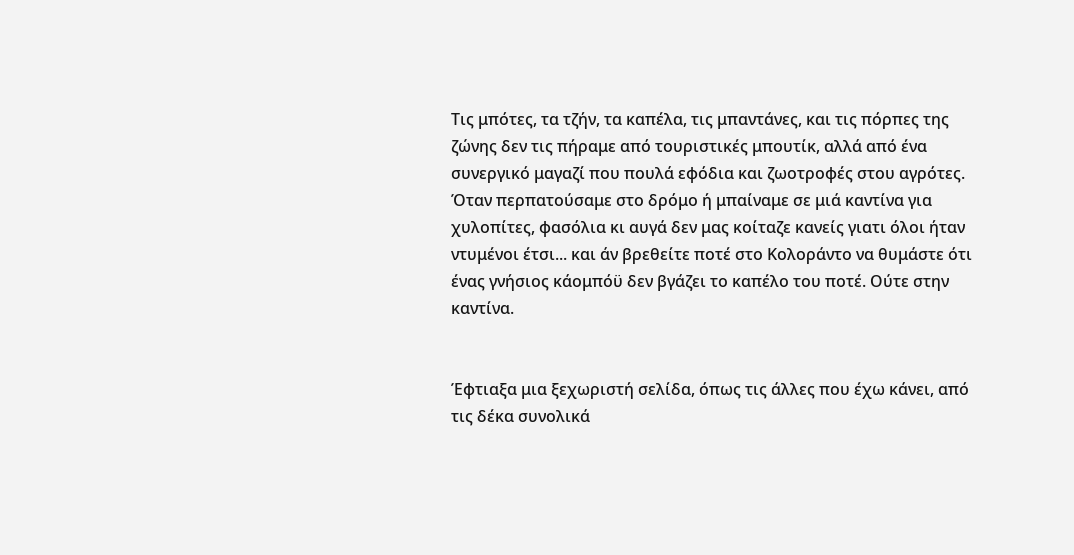Τις μπότες, τα τζήν, τα καπέλα, τις μπαντάνες, και τις πόρπες της ζώνης δεν τις πήραμε από τουριστικές μπουτίκ, αλλά από ένα συνεργικό μαγαζί που πουλά εφόδια και ζωοτροφές στου αγρότες. Όταν περπατούσαμε στο δρόμο ή μπαίναμε σε μιά καντίνα για χυλοπίτες, φασόλια κι αυγά δεν μας κοίταζε κανείς γιατι όλοι ήταν ντυμένοι έτσι... και άν βρεθείτε ποτέ στο Κολοράντο να θυμάστε ότι ένας γνήσιος κάομπόϋ δεν βγάζει το καπέλο του ποτέ. Ούτε στην καντίνα.


Έφτιαξα μια ξεχωριστή σελίδα, όπως τις άλλες που έχω κάνει, από τις δέκα συνολικά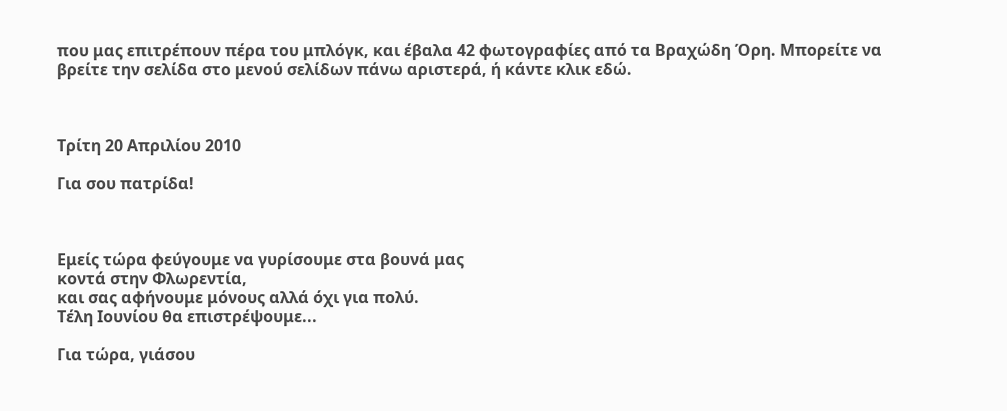που μας επιτρέπουν πέρα του μπλόγκ, και έβαλα 42 φωτογραφίες από τα Βραχώδη Όρη. Μπορείτε να βρείτε την σελίδα στο μενού σελίδων πάνω αριστερά, ή κάντε κλικ εδώ.



Τρίτη 20 Απριλίου 2010

Για σου πατρίδα!



Εμείς τώρα φεύγουμε να γυρίσουμε στα βουνά μας
κοντά στην Φλωρεντία,
και σας αφήνουμε μόνους αλλά όχι για πολύ.
Τέλη Ιουνίου θα επιστρέψουμε...

Για τώρα, γιάσου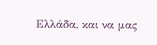Ελλάδα, και να μας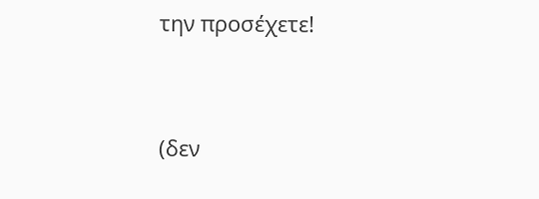την προσέχετε!


(δεν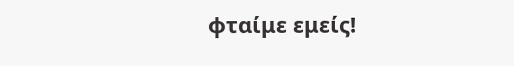φταίμε εμείς!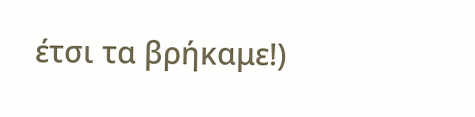έτσι τα βρήκαμε!)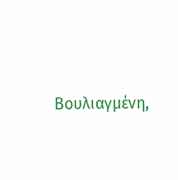Βουλιαγμένη,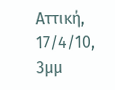Αττική, 17/4/10, 3μμ